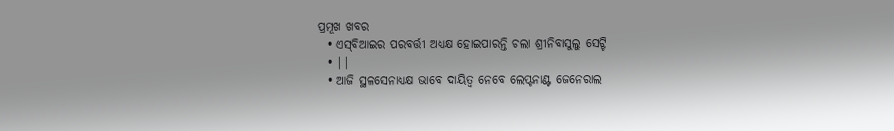ପ୍ରମୂଖ ଖବର
  • ଏସ୍‌ବିଆଇର ପରବର୍ତ୍ତୀ ଅଧ୍ୟକ୍ଷ ହୋଇପାରନ୍ତି ଚଲା ଶ୍ରୀନିବାସୁଲୁ ସେଟ୍ଟି
  • ||
  • ଆଜି ସ୍ଥଳସେନାଧ୍ୟକ୍ଷ ଭାବେ ଦାୟିତ୍ଵ ନେବେ ଲେପ୍ଟନାଣ୍ଟ ଜେନେରାଲ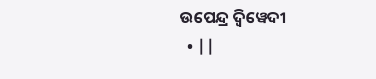ଉପେନ୍ଦ୍ର ଦ୍ଵିୱେଦୀ
  • ||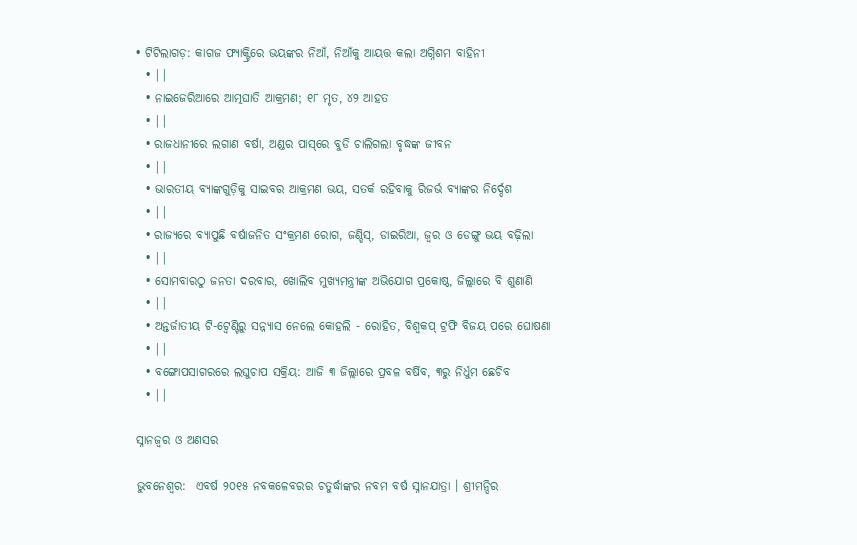• ଟିଟିଲାଗଡ଼: କାଗଜ ଫ୍ୟାକ୍ଟ୍ରିରେ ଭୟଙ୍କର ନିଆଁ, ନିଆଁକୁ ଆୟତ୍ତ କଲା ଅଗ୍ନିଶମ ବାହିନୀ
  • ||
  • ନାଇଜେରିଆରେ ଆତ୍ମଘାତି ଆକ୍ରମଣ; ୧୮ ମୃତ, ୪୨ ଆହତ
  • ||
  • ରାଜଧାନୀରେ ଲଗାଣ ବର୍ଷା, ଅଣ୍ଡର ପାସ୍‌ରେ ବୁଡି ଚାଲିଗଲା ବୃଦ୍ଧଙ୍କ ଜୀବନ
  • ||
  • ଭାରତୀୟ ବ୍ୟାଙ୍କଗୁଡ଼ିକୁ ସାଇବର ଆକ୍ରମଣ ଭୟ, ସତର୍କ ରହିବାକୁ ରିଜର୍ଭ ବ୍ୟାଙ୍କର ନିର୍ଦ୍ଦେଶ
  • ||
  • ରାଜ୍ୟରେ ବ୍ୟାପୁଛି ବର୍ଷାଜନିତ ସଂକ୍ରମଣ ରୋଗ, ଜଣ୍ଡିସ୍‌, ଡାଇରିଆ, ଜ୍ୱର ଓ ଡେଙ୍ଗୁ ଭୟ ବଢ଼ିଲା
  • ||
  • ସୋମବାରଠୁ ଜନତା ଦରବାର, ଖୋଲିବ ମୁଖ୍ୟମନ୍ତ୍ରୀଙ୍କ ଅଭିଯୋଗ ପ୍ରକୋଷ୍ଠ, ଜିଲ୍ଲାରେ ବି ଶୁଣାଣି
  • ||
  • ଅନ୍ତର୍ଜାତୀୟ ଟି-ଟ୍ୱେଣ୍ଟିରୁ ସନ୍ନ୍ୟାସ ନେଲେ କୋହଲି - ରୋହିତ, ବିଶ୍ୱକପ୍ ଟ୍ରଫି ବିଜ‌ୟ ପରେ ଘୋଷଣା
  • ||
  • ବଙ୍ଗୋପସାଗରରେ ଲଘୁଚାପ ସକ୍ରିୟ: ଆଜି ୩ ଜିଲ୍ଲାରେ ପ୍ରବଳ ବର୍ଷିବ, ୩ରୁ ନିର୍ଧୁମ ଛେଚିବ
  • ||

ସ୍ନାନଜ୍ୱର ଓ ଅଣସର

ଭୁବନେଶ୍ୱର:  ଏବର୍ଷ ୨୦୧୫ ନବକଳେବରର ଚତୁର୍ଦ୍ଧାଙ୍କର ନବମ ବର୍ଷ ସ୍ନାନଯାତ୍ରା । ଶ୍ରୀମନ୍ଦିର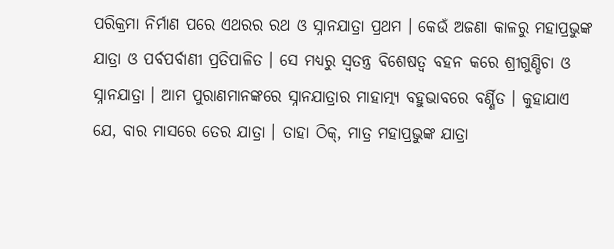ପରିକ୍ରମା ନିର୍ମାଣ ପରେ ଏଥରର ରଥ ଓ ସ୍ନାନଯାତ୍ରା ପ୍ରଥମ । କେଉଁ ଅଜଣା କାଳରୁ ମହାପ୍ରଭୁଙ୍କ ଯାତ୍ରା ଓ ପର୍ବପର୍ବାଣୀ ପ୍ରତିପାଳିତ । ସେ ମଧ୍ୟରୁ ସ୍ୱତନ୍ତ୍ର ବିଶେଷତ୍ୱ ବହନ କରେ ଶ୍ରୀଗୁଣ୍ଡିଚା ଓ ସ୍ନାନଯାତ୍ରା । ଆମ ପୁରାଣମାନଙ୍କରେ ସ୍ନାନଯାତ୍ରାର ମାହାତ୍ମ୍ୟ ବହୁଭାବରେ ବର୍ଣ୍ଣିତ । କୁହାଯାଏ ଯେ, ବାର ମାସରେ ତେର ଯାତ୍ରା । ତାହା ଠିକ୍‌, ମାତ୍ର ମହାପ୍ରଭୁଙ୍କ ଯାତ୍ରା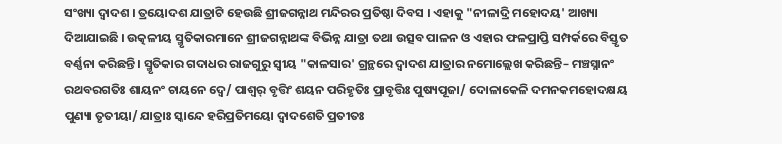ସଂଖ୍ୟା ଦ୍ୱାଦଶ । ତ୍ରୟୋଦଶ ଯାତ୍ରାଟି ହେଉଛି ଶ୍ରୀଜଗନ୍ନାଥ ମନ୍ଦିରର ପ୍ରତିଷ୍ଠା ଦିବସ । ଏହାକୁ "ନୀଳାଦ୍ରି ମହୋଦୟ' ଆଖ୍ୟା ଦିଆଯାଇଛି । ଉତ୍କଳୀୟ ସ୍ମୃତିକାରମାନେ ଶ୍ରୀଜଗନ୍ନାଥଙ୍କ ବିଭିନ୍ନ ଯାତ୍ରା ତଥା ଉତ୍ସବ ପାଳନ ଓ ଏହାର ଫଳପ୍ରାପ୍ତି ସମ୍ପର୍କରେ ବିସ୍ତୃତ ବର୍ଣ୍ଣନା କରିଛନ୍ତି । ସ୍ମୃତିକାର ଗଦାଧର ରାଜଗୁରୁ ସ୍ୱୀୟ "କାଳସାର' ଗ୍ରନ୍ଥରେ ଦ୍ୱାଦଶ ଯାତ୍ରାର ନମୋଲ୍ଲେଖ କରିଛନ୍ତି– ମଞ୍ଚସ୍ନାନଂ ରଥବରଗତିଃ ଶାୟନଂ ଚାୟନେ ଦ୍ୱେ/ ପାଶ୍ୱର୍ ବୃତ୍ତିଂ ଶୟନ ପରିହୃତିଃ ପ୍ରାବୃତ୍ତିଃ ପୁଷ୍ୟପୂଜା/ ଦୋଳାକେଳି ଦମନକମହୋଦକ୍ଷୟ ପୁଣ୍ୟା ତୃତୀୟା/ ଯାତ୍ରାଃ ସ୍କାନ୍ଦେ ହରିପ୍ରତିମୟୋ ଦ୍ୱାଦଶେତି ପ୍ରତୀତଃ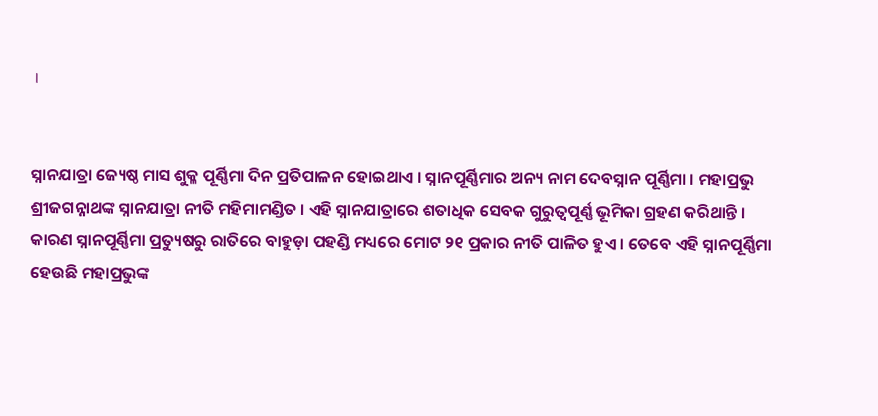।


ସ୍ନାନଯାତ୍ରା ଜ୍ୟେଷ୍ଠ ମାସ ଶୁକ୍ଳ ପୂର୍ଣ୍ଣିମା ଦିନ ପ୍ରତିପାଳନ ହୋଇଥାଏ । ସ୍ନାନପୂର୍ଣ୍ଣିମାର ଅନ୍ୟ ନାମ ଦେବସ୍ନାନ ପୂର୍ଣ୍ଣିମା । ମହାପ୍ରଭୁ ଶ୍ରୀଜଗନ୍ନାଥଙ୍କ ସ୍ନାନଯାତ୍ରା ନୀତି ମହିମାମଣ୍ଡିତ । ଏହି ସ୍ନାନଯାତ୍ରାରେ ଶତାଧିକ ସେବକ ଗୁରୁତ୍ୱପୂର୍ଣ୍ଣ ଭୂମିକା ଗ୍ରହଣ କରିଥାନ୍ତି । କାରଣ ସ୍ନାନପୂର୍ଣ୍ଣିମା ପ୍ରତ୍ୟୁଷରୁ ରାତିରେ ବାହୁଡ଼ା ପହଣ୍ଡି ମଧ୍ୟରେ ମୋଟ ୨୧ ପ୍ରକାର ନୀତି ପାଳିତ ହୁଏ । ତେବେ ଏହି ସ୍ନାନପୂର୍ଣ୍ଣିମା ହେଉଛି ମହାପ୍ରଭୁଙ୍କ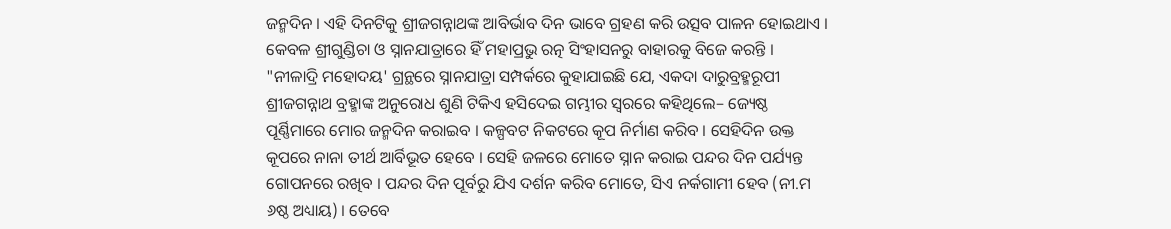ଜନ୍ମଦିନ । ଏହି ଦିନଟିକୁ ଶ୍ରୀଜଗନ୍ନାଥଙ୍କ ଆବିର୍ଭାବ ଦିନ ଭାବେ ଗ୍ରହଣ କରି ଉତ୍ସବ ପାଳନ ହୋଇଥାଏ । କେବଳ ଶ୍ରୀଗୁଣ୍ଡିଚା ଓ ସ୍ନାନଯାତ୍ରାରେ ହିଁ ମହାପ୍ରଭୁ ରତ୍ନ ସିଂହାସନରୁ ବାହାରକୁ ବିଜେ କରନ୍ତି । "ନୀଳାଦ୍ରି ମହୋଦୟ' ଗ୍ରନ୍ଥରେ ସ୍ନାନଯାତ୍ରା ସମ୍ପର୍କରେ କୁହାଯାଇଛି ଯେ, ଏକଦା ଦାରୁବ୍ରହ୍ମରୂପୀ ଶ୍ରୀଜଗନ୍ନାଥ ବ୍ରହ୍ମାଙ୍କ ଅନୁରୋଧ ଶୁଣି ଟିକିଏ ହସିଦେଇ ଗମ୍ଭୀର ସ୍ୱରରେ କହିଥିଲେ– ଜ୍ୟେଷ୍ଠ ପୂର୍ଣ୍ଣିମାରେ ମୋର ଜନ୍ମଦିନ କରାଇବ । କଳ୍ପବଟ ନିକଟରେ କୂପ ନିର୍ମାଣ କରିବ । ସେହିଦିନ ଉକ୍ତ କୂପରେ ନାନା ତୀର୍ଥ ଆର୍ବିଭୂତ ହେବେ । ସେହି ଜଳରେ ମୋତେ ସ୍ନାନ କରାଇ ପନ୍ଦର ଦିନ ପର୍ଯ୍ୟନ୍ତ ଗୋପନରେ ରଖିବ । ପନ୍ଦର ଦିନ ପୂର୍ବରୁ ଯିଏ ଦର୍ଶନ କରିବ ମୋତେ, ସିଏ ନର୍କଗାମୀ ହେବ (ନୀ.ମ ୬ଷ୍ଠ ଅଧ୍ୟାୟ) । ତେବେ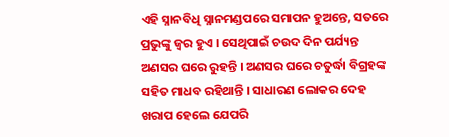ଏହି ସ୍ନାନବିଧି ସ୍ନାନମଣ୍ଡପରେ ସମାପନ ହୁଅନ୍ତେ, ସତରେ ପ୍ରଭୁଙ୍କୁ ଜ୍ୱର ହୁଏ । ସେଥିପାଇଁ ଚଉଦ ଦିନ ପର୍ଯ୍ୟନ୍ତ ଅଣସର ଘରେ ରୁହନ୍ତି । ଅଣସର ଘରେ ଚତୁର୍ଦ୍ଧା ବିଗ୍ରହଙ୍କ ସହିତ ମାଧବ ରହିଥାନ୍ତି । ସାଧାରଣ ଲୋକର ଦେହ ଖରାପ ହେଲେ ଯେପରି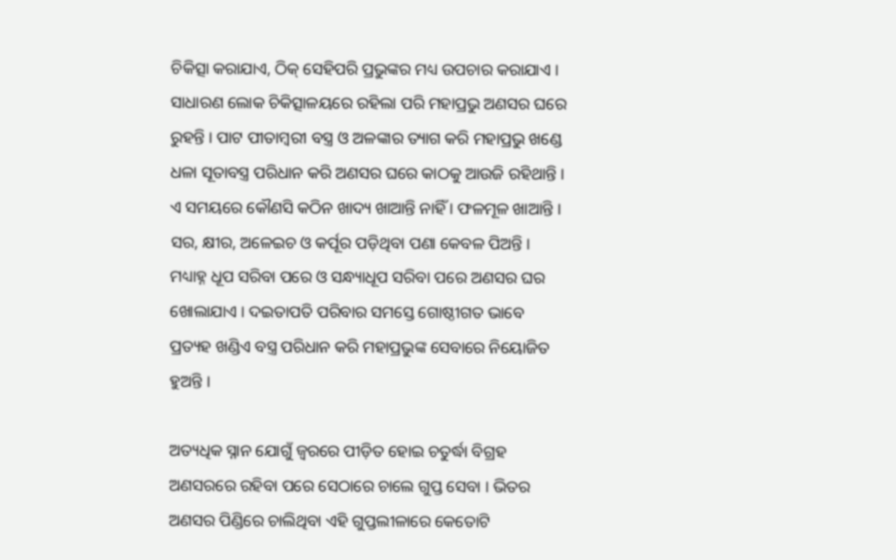ଚିକିତ୍ସା କରାଯାଏ, ଠିକ୍‌ ସେହିପରି ପ୍ରଭୁଙ୍କର ମଧ୍ୟ ଉପଚାର କରାଯାଏ । ସାଧାରଣ ଲୋକ ଚିକିତ୍ସାଳୟରେ ରହିଲା ପରି ମହାପ୍ରଭୁ ଅଣସର ଘରେ ରୁହନ୍ତି । ପାଟ ପୀତାମ୍ବରୀ ବସ୍ତ୍ର ଓ ଅଳଙ୍କାର ତ୍ୟାଗ କରି ମହାପ୍ରଭୁ ଖଣ୍ଡେ ଧଳା ସୂତାବସ୍ତ୍ର ପରିଧାନ କରି ଅଣସର ଘରେ କାଠକୁ ଆଉଜି ରହିଥାନ୍ତି । ଏ ସମୟରେ କୌଣସି କଠିନ ଖାଦ୍ୟ ଖାଆନ୍ତି ନାହିଁ । ଫଳମୂଳ ଖାଆନ୍ତି । ସର, କ୍ଷୀର, ଅଳେଇଚ ଓ କର୍ପୂର ପଡ଼ିଥିବା ପଣା କେବଳ ପିଅନ୍ତି । ମଧ୍ୟାହ୍ନ ଧୂପ ସରିବା ପରେ ଓ ସନ୍ଧ୍ୟାଧୂପ ସରିବା ପରେ ଅଣସର ଘର ଖୋଲାଯାଏ । ଦଇତାପତି ପରିବାର ସମସ୍ତେ ଗୋଷ୍ଠୀଗତ ଭାବେ ପ୍ରତ୍ୟହ ଖଣ୍ଡିଏ ବସ୍ତ୍ର ପରିଧାନ କରି ମହାପ୍ରଭୁଙ୍କ ସେବାରେ ନିୟୋଜିତ ହୁଅନ୍ତି ।

ଅତ୍ୟଧିକ ସ୍ନାନ ଯୋଗୁଁ ଜ୍ୱରରେ ପୀଡ଼ିତ ହୋଇ ଚତୁର୍ଦ୍ଧା ବିଗ୍ରହ ଅଣସରରେ ରହିବା ପରେ ସେଠାରେ ଚାଲେ ଗୁପ୍ତ ସେବା । ଭିତର ଅଣସର ପିଣ୍ଡିରେ ଚାଲିଥିବା ଏହି ଗୁପ୍ତଲୀଳାରେ କେତୋଟି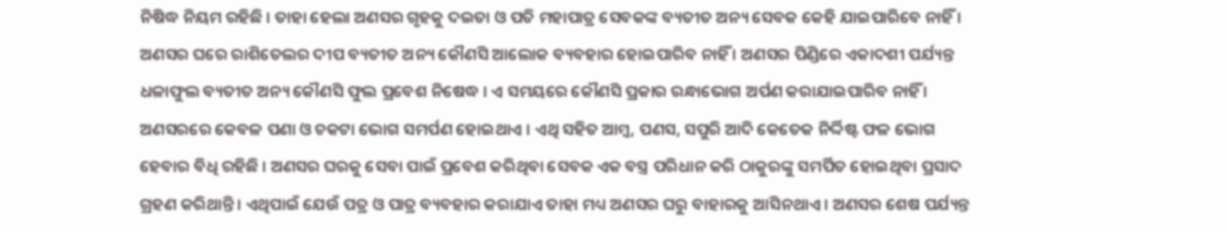ନିଷିଦ୍ଧ ନିୟମ ରହିଛି । ତାହା ହେଲା ଅଣସର ଗୃହକୁ ଦଇତା ଓ ପତି ମହାପାତ୍ର ସେବକଙ୍କ ବ୍ୟତୀତ ଅନ୍ୟ ସେବକ କେହି ଯାଇପାରିବେ ନାହିଁ । ଅଣସର ଘରେ ରାଶିତେଲର ଦୀପ ବ୍ୟତୀତ ଅନ୍ୟ କୌଣସି ଆଲୋକ ବ୍ୟବହାର ହୋଇପାରିବ ନାହିଁ । ଅଣସର ପିଣ୍ଡିରେ ଏକାଦଶୀ ପର୍ଯ୍ୟନ୍ତ ଧଳାଫୁଲ ବ୍ୟତୀତ ଅନ୍ୟ କୌଣସି ଫୁଲ ପ୍ରବେଶ ନିଷେଦ୍ଧ । ଏ ସମୟରେ କୌଣସି ପ୍ରକାର ରନ୍ଧାଭୋଗ ଅର୍ପଣ କରାଯାଇପାରିବ ନାହିଁ । ଅଣସରରେ କେବଳ ପଣା ଓ ଚକଟା ଭୋଗ ସମର୍ପଣ ହୋଇଥାଏ । ଏଥି ସହିତ ଆମ୍ବ, ପଣସ, ସପୁରି ଆଦି କେତେକ ନିର୍ଦ୍ଦିଷ୍ଟ ଫଳ ଭୋଗ ହେବାର ବିଧି ରହିଛି । ଅଣସର ଘରକୁ ସେବା ପାଇଁ ପ୍ରବେଶ କରିଥିବା ସେବକ ଏକ ବସ୍ତ୍ର ପରିଧାନ କରି ଠାକୁରଙ୍କୁ ସମର୍ପିତ ହୋଇଥିବା ପ୍ରସାଦ ଗ୍ରହଣ କରିଥାନ୍ତି । ଏଥିପାଇଁ ଯେଉଁ ପତ୍ର ଓ ପାତ୍ର ବ୍ୟବହାର କରାଯାଏ ତାହା ମଧ୍ୟ ଅଣସର ଘରୁ ବାହାରକୁ ଆସିନଥାଏ । ଅଣସର ଶେଷ ପର୍ଯ୍ୟନ୍ତ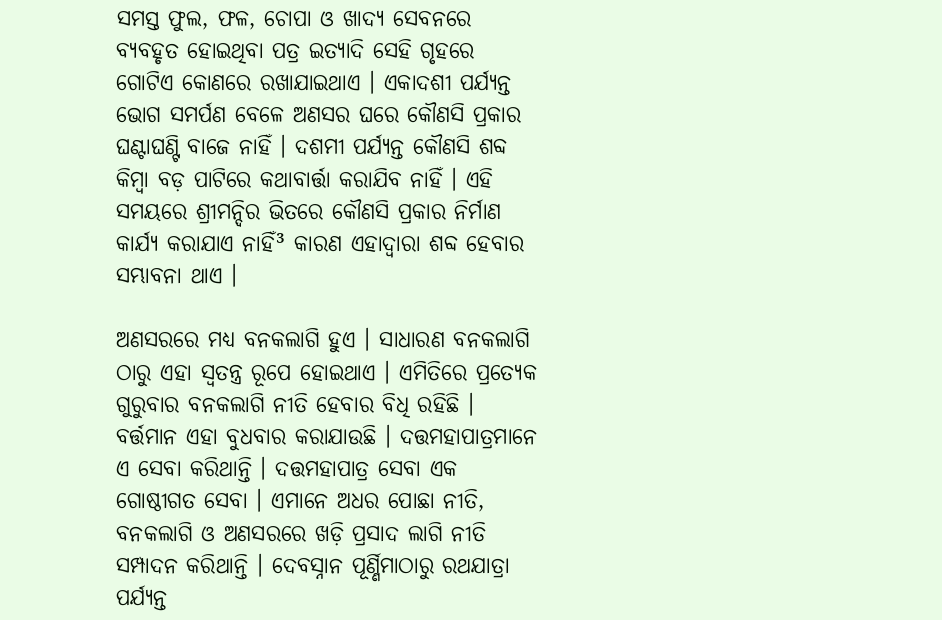ସମସ୍ତ ଫୁଲ, ଫଳ, ଚୋପା ଓ ଖାଦ୍ୟ ସେବନରେ ବ୍ୟବହୃତ ହୋଇଥିବା ପତ୍ର ଇତ୍ୟାଦି ସେହି ଗୃହରେ ଗୋଟିଏ କୋଣରେ ରଖାଯାଇଥାଏ । ଏକାଦଶୀ ପର୍ଯ୍ୟନ୍ତ ଭୋଗ ସମର୍ପଣ ବେଳେ ଅଣସର ଘରେ କୌଣସି ପ୍ରକାର ଘଣ୍ଟାଘଣ୍ଟି ବାଜେ ନାହିଁ । ଦଶମୀ ପର୍ଯ୍ୟନ୍ତ କୌଣସି ଶବ୍ଦ କିମ୍ବା ବଡ଼ ପାଟିରେ କଥାବାର୍ତ୍ତା କରାଯିବ ନାହିଁ । ଏହି ସମୟରେ ଶ୍ରୀମନ୍ଦିର ଭିତରେ କୌଣସି ପ୍ରକାର ନିର୍ମାଣ କାର୍ଯ୍ୟ କରାଯାଏ ନାହିଁ³ କାରଣ ଏହାଦ୍ୱାରା ଶବ୍ଦ ହେବାର ସମ୍ଭାବନା ଥାଏ ।

ଅଣସରରେ ମଧ୍ୟ ବନକଲାଗି ହୁଏ । ସାଧାରଣ ବନକଲାଗି ଠାରୁ ଏହା ସ୍ୱତନ୍ତ୍ର ରୂପେ ହୋଇଥାଏ । ଏମିତିରେ ପ୍ରତ୍ୟେକ ଗୁରୁବାର ବନକଲାଗି ନୀତି ହେବାର ବିଧି ରହିଛି । ବର୍ତ୍ତମାନ ଏହା ବୁଧବାର କରାଯାଉଛି । ଦତ୍ତମହାପାତ୍ରମାନେ ଏ ସେବା କରିଥାନ୍ତି । ଦତ୍ତମହାପାତ୍ର ସେବା ଏକ ଗୋଷ୍ଠୀଗତ ସେବା । ଏମାନେ ଅଧର ପୋଛା ନୀତି, ବନକଲାଗି ଓ ଅଣସରରେ ଖଡ଼ି ପ୍ରସାଦ ଲାଗି ନୀତି ସମ୍ପାଦନ କରିଥାନ୍ତି । ଦେବସ୍ନାନ ପୂର୍ଣ୍ଣିମାଠାରୁ ରଥଯାତ୍ରା ପର୍ଯ୍ୟନ୍ତ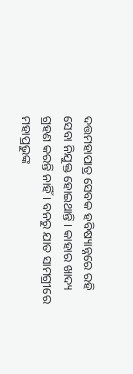ଦତ୍ତମହାପାତ୍ର ସେବକ ହବିଷ୍ୟାନ୍ନରେ ରହି ସେବା ନିଯୁକ୍ତ ହୋଇଥାନ୍ତି । କାହାର ଖାଦ୍ୟ ଗ୍ରହଣ କରନ୍ତି ନାହିଁ । ବନରୁ ଯାତ ସାମଗ୍ରୀରେ ମହାପ୍ରଭୁଙ୍କ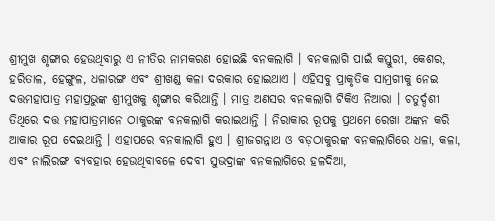ଶ୍ରୀମୁଖ ଶୃଙ୍ଗାର ହେଉଥିବାରୁ ଏ ନୀତିର ନାମକରଣ ହୋଇଛି ବନକଲାଗି । ବନକଲାଗି ପାଇଁ କସ୍ତୁରୀ, କେଶର, ହରିତାଳ, ହେଙ୍ଗୁଳ, ଧଳାରଙ୍ଗ ଏବଂ ଶ୍ରୀଖଣ୍ଡ କଳା ଦରକାର ହୋଇଥାଏ । ଏହିସବୁ ପ୍ରାକୃତିକ ସାମ୍ରଗୀକୁ ନେଇ ଦତ୍ତମହାପାତ୍ର ମହାପ୍ରଭୁଙ୍କ ଶ୍ରୀମୁଖକୁ ଶୃଙ୍ଗାର କରିଥାନ୍ତି । ମାତ୍ର ଅଣସର ବନକଲାଗି ଟିକିଏ ନିଆରା । ଚତୁର୍ଦ୍ଦଶୀ ତିଥିରେ ଦତ୍ତ ମହାପାତ୍ରମାନେ ଠାକୁରଙ୍କ ବନକଲାଗି କରାଇଥାନ୍ତି । ନିରାକାର ରୂପକୁ ପ୍ରଥମେ ରେଖା ଅଙ୍କନ କରି ଆକାର ରୂପ ଦେଇଥାନ୍ତି । ଏହାପରେ ବନକାଲାଗି ହୁଏ । ଶ୍ରୀଜଗନ୍ନାଥ ଓ ବଡ଼ଠାକୁରଙ୍କ ବନକଲାଗିରେ ଧଳା, କଳା, ଏବଂ ନାଲିରଙ୍ଗ ବ୍ୟବହାର ହେଉଥିବାବଳେ ଦେବୀ ସୁଭଦ୍ରାଙ୍କ ବନକଲାଗିରେ ହଳଦିଆ,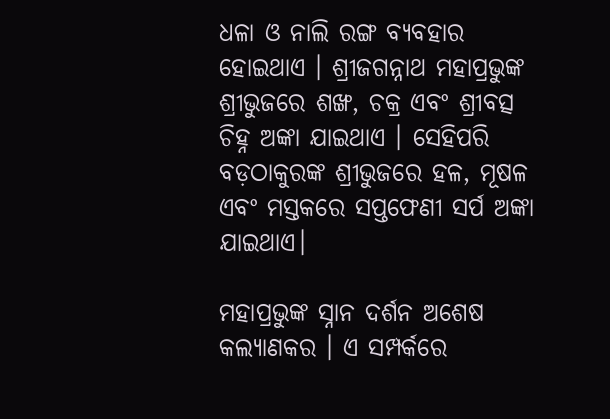ଧଳା ଓ ନାଲି ରଙ୍ଗ ବ୍ୟବହାର ହୋଇଥାଏ । ଶ୍ରୀଜଗନ୍ନାଥ ମହାପ୍ରଭୁଙ୍କ ଶ୍ରୀଭୁଜରେ ଶଙ୍ଖ, ଚକ୍ର ଏବଂ ଶ୍ରୀବତ୍ସ ଚିହ୍ନ ଅଙ୍କା ଯାଇଥାଏ । ସେହିପରି ବଡ଼ଠାକୁରଙ୍କ ଶ୍ରୀଭୁଜରେ ହଳ, ମୂଷଳ ଏବଂ ମସ୍ତକରେ ସପ୍ତଫେଣୀ ସର୍ପ ଅଙ୍କା ଯାଇଥାଏ।

ମହାପ୍ରଭୁଙ୍କ ସ୍ନାନ ଦର୍ଶନ ଅଶେଷ କଲ୍ୟାଣକର । ଏ ସମ୍ପର୍କରେ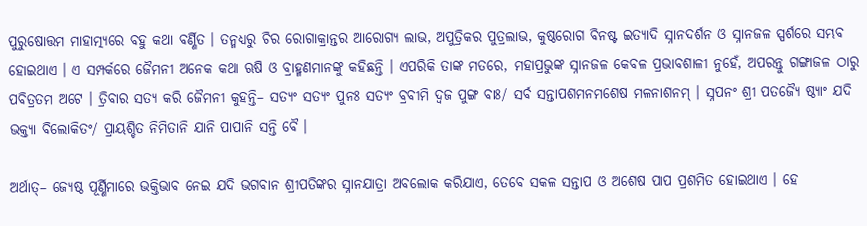ପୁରୁଷୋତ୍ତମ ମାହାତ୍ମ୍ୟରେ ବହୁ କଥା ବର୍ଣ୍ଣିତ । ତନ୍ମଧ୍ୟରୁ ଚିର ରୋଗାକ୍ରାନ୍ତର ଆରୋଗ୍ୟ ଲାଭ, ଅପୁତ୍ରିକର ପୁତ୍ରଲାଭ, କୁଷ୍ଠରୋଗ ବିନଷ୍ଟ ଇତ୍ୟାଦି ସ୍ନାନଦର୍ଶନ ଓ ସ୍ନାନଜଳ ସ୍ପର୍ଶରେ ସମ୍ଭବ ହୋଇଥାଏ । ଏ ସମ୍ପର୍କରେ ଜୈମନୀ ଅନେକ କଥା ଋଷି ଓ ବ୍ରାହ୍ମଣମାନଙ୍କୁ କହିଛନ୍ତି । ଏପରିକି ତାଙ୍କ ମତରେ, ମହାପ୍ରଭୁଙ୍କ ସ୍ନାନଜଳ କେବଳ ପ୍ରଭାବଶାଳୀ ନୁହେଁ, ଅପରନ୍ତୁ ଗଙ୍ଗାଜଳ ଠାରୁ ପବିତ୍ରତମ ଅଟେ । ତ୍ରିବାର ସତ୍ୟ କରି ଜୈମନୀ କୁହନ୍ତି– ସତ୍ୟଂ ସତ୍ୟଂ ପୁନଃ ସତ୍ୟଂ ବ୍ରବୀମି ଦ୍ୱଜ ପୁଙ୍ଗ ବାଃ/ ସର୍ବ ସନ୍ତାପଶମନମଶେଷ ମଳନାଶନମ୍‌ । ସ୍ନପନଂ ଶ୍ରୀ ପତଜ୍ୟୈ ଷ୍ଠ୍ୟାଂ ଯଦି ଭକ୍ତ୍ୟା ବିଲୋକିତଂ/ ପ୍ରାୟଶ୍ଚିତ ନିମିତାନି ଯାନି ପାପାନି ସନ୍ତି ବୈ ।

ଅର୍ଥାତ୍‌– ଜ୍ୟେଷ୍ଠ ପୂର୍ଣ୍ଣିମାରେ ଭକ୍ତିଭାବ ନେଇ ଯଦି ଭଗବାନ ଶ୍ରୀପତିଙ୍କର ସ୍ନାନଯାତ୍ରା ଅବଲୋକ କରିଯାଏ, ତେବେ ସକଳ ସନ୍ତାପ ଓ ଅଶେଷ ପାପ ପ୍ରଶମିତ ହୋଇଥାଏ । ହେ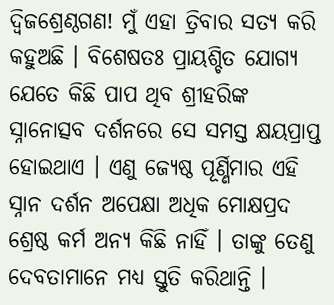ଦ୍ୱିଜଶ୍ରେଣ୍ଠଗଣ! ମୁଁ ଏହା ତ୍ରିବାର ସତ୍ୟ କରି କହୁଅଛି । ବିଶେଷତଃ ପ୍ରାୟଶ୍ଚିତ ଯୋଗ୍ୟ ଯେତେ କିଛି ପାପ ଥିବ ଶ୍ରୀହରିଙ୍କ ସ୍ନାନୋତ୍ସବ ଦର୍ଶନରେ ସେ ସମସ୍ତ କ୍ଷୟପ୍ରାପ୍ତ ହୋଇଥାଏ । ଏଣୁ ଜ୍ୟେଷ୍ଠ ପୂର୍ଣ୍ଣିମାର ଏହି ସ୍ନାନ ଦର୍ଶନ ଅପେକ୍ଷା ଅଧିକ ମୋକ୍ଷପ୍ରଦ ଶ୍ରେଷ୍ଠ କର୍ମ ଅନ୍ୟ କିଛି ନାହିଁ । ତାଙ୍କୁ ତେଣୁ ଦେବତାମାନେ ମଧ୍ୟ ସ୍ତୁତି କରିଥାନ୍ତି ।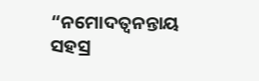“ନମୋଦତ୍ୱନନ୍ତାୟ ସହସ୍ର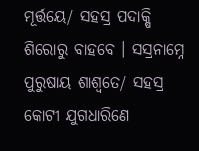ମୂର୍ତ୍ତୟେ/ ସହସ୍ର ପଦାକ୍ଷି ଶିରୋରୁ ବାହବେ । ସସ୍ରନାମ୍ନେ ପୁରୁଷାୟ ଶାଶ୍ୱତେ/ ସହସ୍ର କୋଟୀ ଯୁଗଧାରିଣେ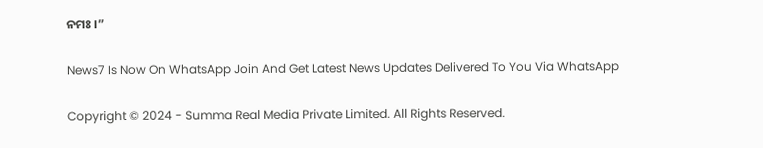ନମଃ ।”

News7 Is Now On WhatsApp Join And Get Latest News Updates Delivered To You Via WhatsApp

Copyright © 2024 - Summa Real Media Private Limited. All Rights Reserved.